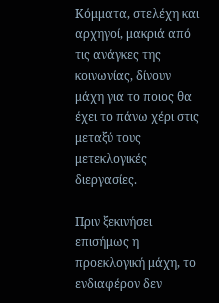Κόμματα, στελέχη και αρχηγοί, μακριά από τις ανάγκες της κοινωνίας, δίνουν μάχη για το ποιος θα έχει το πάνω χέρι στις μεταξύ τους μετεκλογικές διεργασίες.

Πριν ξεκινήσει επισήμως η προεκλογική μάχη, το ενδιαφέρον δεν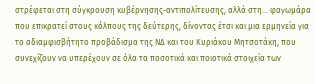στρέφεται στη σύγκρουση κυβέρνησης-αντιπολίτευσης, αλλά στη… φαγωμάρα που επικρατεί στους κόλπους της δεύτερης, δίνοντας έτσι και μια ερμηνεία για το αδιαμφισβήτητο προβάδισμα της ΝΔ και του Κυριάκου Μητσοτάκη, που συνεχίζουν να υπερέχουν σε όλα τα ποσοτικά και ποιοτικά στοιχεία των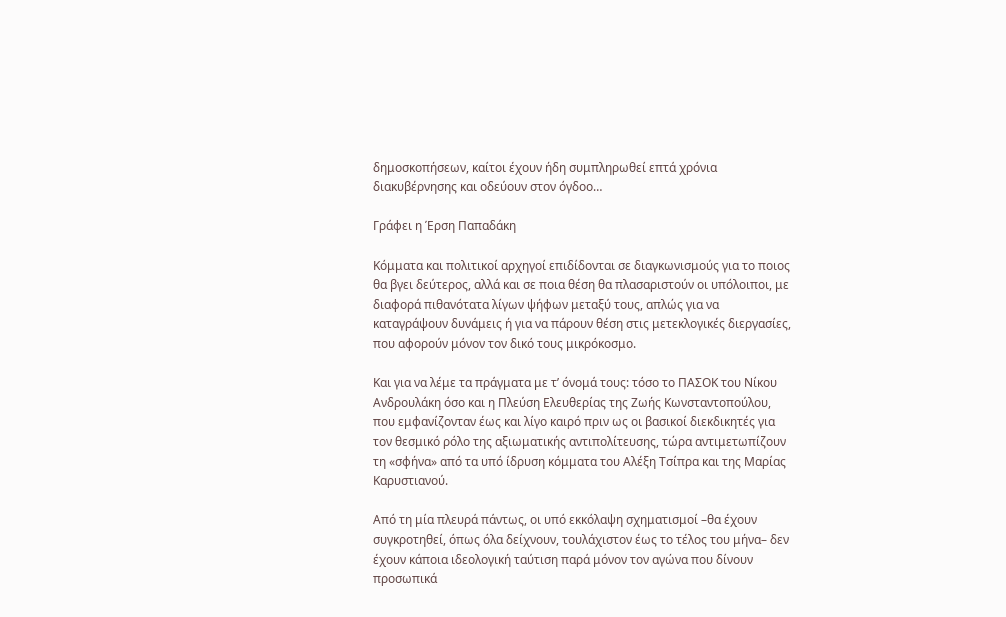δημοσκοπήσεων, καίτοι έχουν ήδη συμπληρωθεί επτά χρόνια διακυβέρνησης και οδεύουν στον όγδοο…

Γράφει η Έρση Παπαδάκη

Κόμματα και πολιτικοί αρχηγοί επιδίδονται σε διαγκωνισμούς για το ποιος θα βγει δεύτερος, αλλά και σε ποια θέση θα πλασαριστούν οι υπόλοιποι, με διαφορά πιθανότατα λίγων ψήφων μεταξύ τους, απλώς για να καταγράψουν δυνάμεις ή για να πάρουν θέση στις μετεκλογικές διεργασίες, που αφορούν μόνον τον δικό τους μικρόκοσμο.

Και για να λέμε τα πράγματα με τ’ όνομά τους: τόσο το ΠΑΣΟΚ του Νίκου Ανδρουλάκη όσο και η Πλεύση Ελευθερίας της Ζωής Κωνσταντοπούλου, που εμφανίζονταν έως και λίγο καιρό πριν ως οι βασικοί διεκδικητές για τον θεσμικό ρόλο της αξιωματικής αντιπολίτευσης, τώρα αντιμετωπίζουν τη «σφήνα» από τα υπό ίδρυση κόμματα του Αλέξη Τσίπρα και της Μαρίας Καρυστιανού.

Από τη μία πλευρά πάντως, οι υπό εκκόλαψη σχηματισμοί –θα έχουν συγκροτηθεί, όπως όλα δείχνουν, τουλάχιστον έως το τέλος του μήνα– δεν έχουν κάποια ιδεολογική ταύτιση παρά μόνον τον αγώνα που δίνουν προσωπικά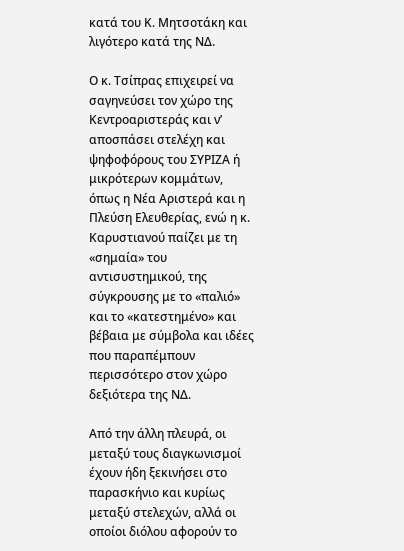κατά του Κ. Μητσοτάκη και λιγότερο κατά της ΝΔ.

Ο κ. Τσίπρας επιχειρεί να σαγηνεύσει τον χώρο της Κεντροαριστεράς και ν’ αποσπάσει στελέχη και ψηφοφόρους του ΣΥΡΙΖΑ ή μικρότερων κομμάτων, όπως η Νέα Αριστερά και η Πλεύση Ελευθερίας, ενώ η κ. Καρυστιανού παίζει με τη «σημαία» του αντισυστημικού, της σύγκρουσης με το «παλιό» και το «κατεστημένο» και βέβαια με σύμβολα και ιδέες που παραπέμπουν περισσότερο στον χώρο δεξιότερα της ΝΔ.

Από την άλλη πλευρά, οι μεταξύ τους διαγκωνισμοί έχουν ήδη ξεκινήσει στο παρασκήνιο και κυρίως μεταξύ στελεχών, αλλά οι οποίοι διόλου αφορούν το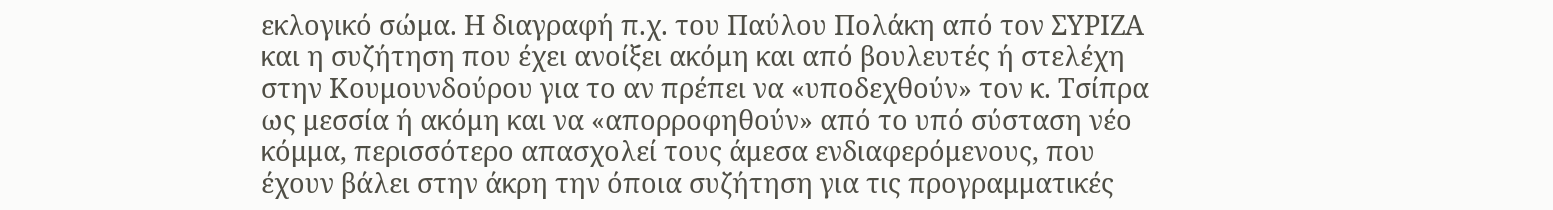εκλογικό σώμα. Η διαγραφή π.χ. του Παύλου Πολάκη από τον ΣΥΡΙΖΑ και η συζήτηση που έχει ανοίξει ακόμη και από βουλευτές ή στελέχη στην Κουμουνδούρου για το αν πρέπει να «υποδεχθούν» τον κ. Τσίπρα ως μεσσία ή ακόμη και να «απορροφηθούν» από το υπό σύσταση νέο κόμμα, περισσότερο απασχολεί τους άμεσα ενδιαφερόμενους, που έχουν βάλει στην άκρη την όποια συζήτηση για τις προγραμματικές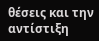θέσεις και την αντίστιξη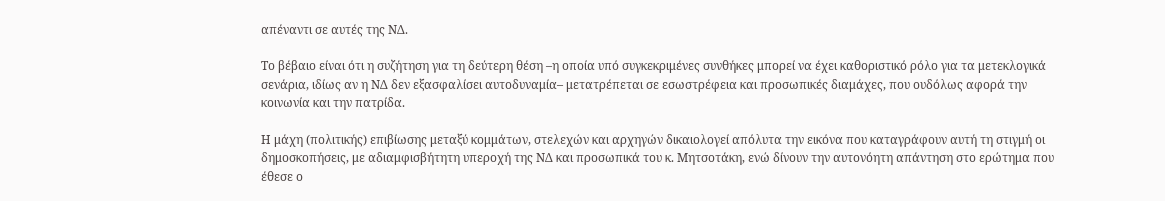απέναντι σε αυτές της ΝΔ.

Το βέβαιο είναι ότι η συζήτηση για τη δεύτερη θέση –η οποία υπό συγκεκριμένες συνθήκες μπορεί να έχει καθοριστικό ρόλο για τα μετεκλογικά σενάρια, ιδίως αν η ΝΔ δεν εξασφαλίσει αυτοδυναμία– μετατρέπεται σε εσωστρέφεια και προσωπικές διαμάχες, που ουδόλως αφορά την κοινωνία και την πατρίδα.

Η μάχη (πολιτικής) επιβίωσης μεταξύ κομμάτων, στελεχών και αρχηγών δικαιολογεί απόλυτα την εικόνα που καταγράφουν αυτή τη στιγμή οι δημοσκοπήσεις, με αδιαμφισβήτητη υπεροχή της ΝΔ και προσωπικά του κ. Μητσοτάκη, ενώ δίνουν την αυτονόητη απάντηση στο ερώτημα που έθεσε ο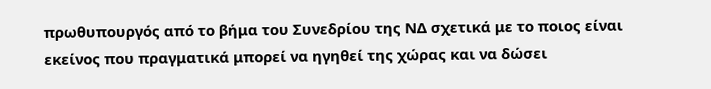πρωθυπουργός από το βήμα του Συνεδρίου της ΝΔ σχετικά με το ποιος είναι εκείνος που πραγματικά μπορεί να ηγηθεί της χώρας και να δώσει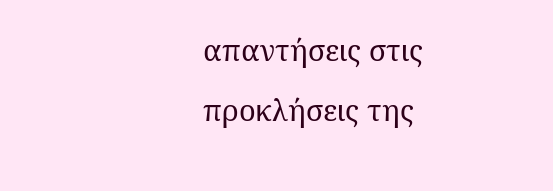απαντήσεις στις προκλήσεις της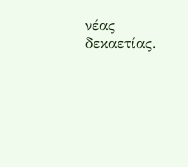νέας δεκαετίας.